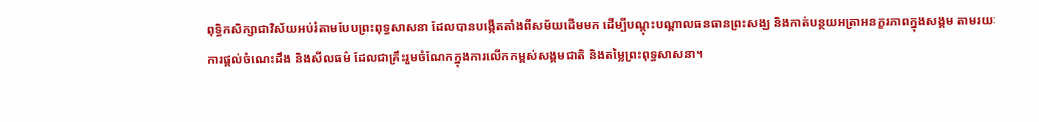ពុទ្ធិកសិក្សាជាវិស័យអប់រំតាមបែបព្រះពុទ្ធសាសនា ដែលបានបង្កើតតាំងពីសម័យដើមមក ដើម្បីបណ្ដុះបណ្ដាលធនធានព្រះសង្ឃ និងកាត់បន្ថយអត្រាអនក្ខរភាពក្នុងសង្គម តាមរយៈការផ្ដល់ចំណេះដឹង និងសីលធម៌ ដែលជាគ្រឹះរួមចំណែកក្នុងការលើកកម្ពស់សង្គមជាតិ និងតម្លៃព្រះពុទ្ធសាសនា។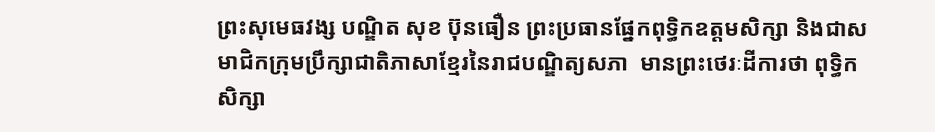ព្រះសុមេធវង្ស បណ្ឌិត សុខ ប៊ុនធឿន ព្រះប្រធានផ្នែកពុទ្ធិកឧត្តមសិក្សា និងជាសមាជិកក្រុមប្រឹក្សាជាតិភាសាខ្មែរនៃរាជបណ្ឌិត្យសភា  មានព្រះថេរៈដីការថា ពុទ្ធិកសិក្សា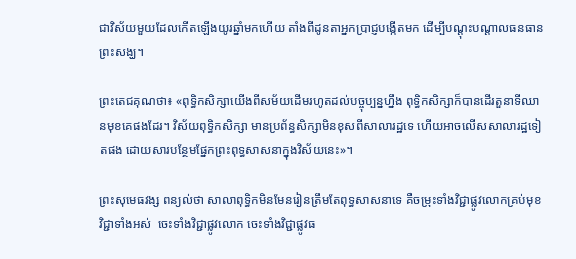ជាវិស័យមួយដែលកើតឡើងយូរឆ្នាំមកហើយ តាំងពីដូនតាអ្នកប្រាជ្ញបង្កើតមក ដើម្បីបណ្ដុះបណ្ដាលធនធានព្រះសង្ឃ។

ព្រះតេជគុណថា៖ «ពុទ្ធិកសិក្សាយើងពីសម័យដើមរហូតដល់បច្ចុប្បន្នហ្នឹង ពុទ្ធិកសិក្សាក៏បានដើរតួនាទីឈានមុខគេផងដែរ។ វិស័យពុទ្ធិកសិក្សា មានប្រព័ន្ធសិក្សាមិនខុសពីសាលារដ្ឋទេ ហើយអាចលើសសាលារដ្ឋទៀតផង ដោយសារបន្ថែមផ្នែកព្រះពុទ្ធសាសនាក្នុងវិស័យនេះ»។

ព្រះសុមេធវង្ស ពន្យល់ថា សាលាពុទ្ធិកមិនមែនរៀនត្រឹមតែពុទ្ធសាសនាទេ គឺចម្រុះទាំងវិជ្ជាផ្លូវលោកគ្រប់មុខវិជ្ជាទាំងអស់  ចេះទាំងវិជ្ជាផ្លូវលោក ចេះទាំងវិជ្ជាផ្លូវធ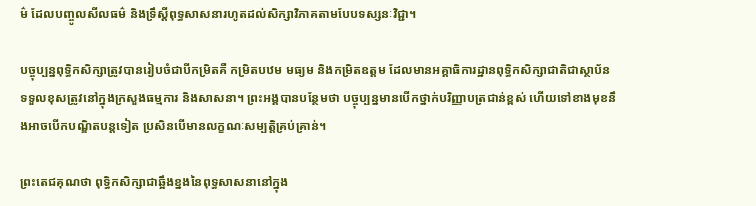ម៌ ដែលបញ្ចូលសីលធម៌ និងទ្រឹស្ដីពុទ្ធសាសនារហូតដល់សិក្សាវិភាគតាមបែបទស្សនៈវិជ្ជា។

បច្ចុប្បន្នពុទ្ធិកសិក្សាត្រូវបានរៀបចំជាបីកម្រិតគឺ កម្រិតបឋម មធ្យម និងកម្រិតឧត្តម ដែលមានអគ្គាធិការដ្ឋានពុទ្ធិកសិក្សាជាតិជាស្ថាប័នទទួលខុសត្រូវនៅក្នុងក្រសួងធម្មការ និងសាសនា។ ព្រះអង្គបានបន្ថែមថា បច្ចុប្បន្នមានបើកថ្នាក់បរិញ្ញាបត្រជាន់ខ្ពស់ ហើយទៅខាងមុខនឹងអាចបើកបណ្ឌិតបន្តទៀត ប្រសិនបើមានលក្ខណៈសម្បត្តិគ្រប់គ្រាន់។

ព្រះតេជគុណថា ពុទ្ធិកសិក្សាជាឆ្អឹងខ្នងនៃពុទ្ធសាសនានៅក្នុង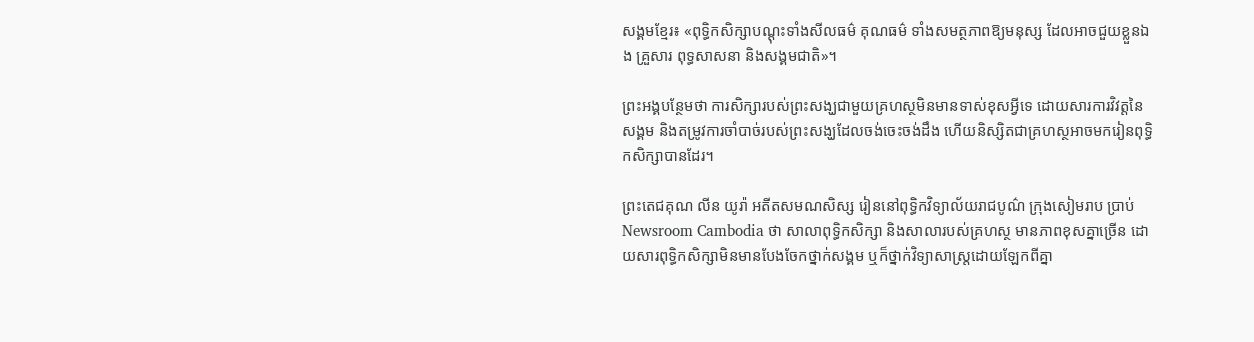សង្គមខ្មែរ៖ «ពុទ្ធិកសិក្សាបណ្ដុះទាំងសីលធម៌ គុណធម៌ ទាំងសមត្ថភាពឱ្យមនុស្ស ដែលអាចជួយខ្លួនឯង គ្រួសារ ពុទ្ធសាសនា និងសង្គមជាតិ»។

ព្រះអង្គបន្ថែមថា ការសិក្សារបស់ព្រះសង្ឃជាមួយគ្រហស្ថមិនមានទាស់ខុសអ្វីទេ ដោយសារការវិវត្តនៃសង្គម និងតម្រូវការចាំបាច់របស់ព្រះសង្ឃដែលចង់ចេះចង់ដឹង ហើយនិស្សិតជាគ្រហស្ថអាចមករៀនពុទ្ធិកសិក្សាបានដែរ។

ព្រះតេជគុណ លីន យូរ៉ា អតីតសមណសិស្ស រៀននៅពុទ្ធិកវិទ្យាល័យរាជបូណ៌ ក្រុងសៀមរាប ប្រាប់ Newsroom Cambodia ថា សាលាពុទ្ធិកសិក្សា និងសាលារបស់គ្រហស្ថ មានភាពខុសគ្នាច្រើន ដោយសារពុទ្ធិកសិក្សាមិនមានបែងចែកថ្នាក់សង្គម ឬក៏ថ្នាក់វិទ្យាសាស្ត្រដោយឡែកពីគ្នា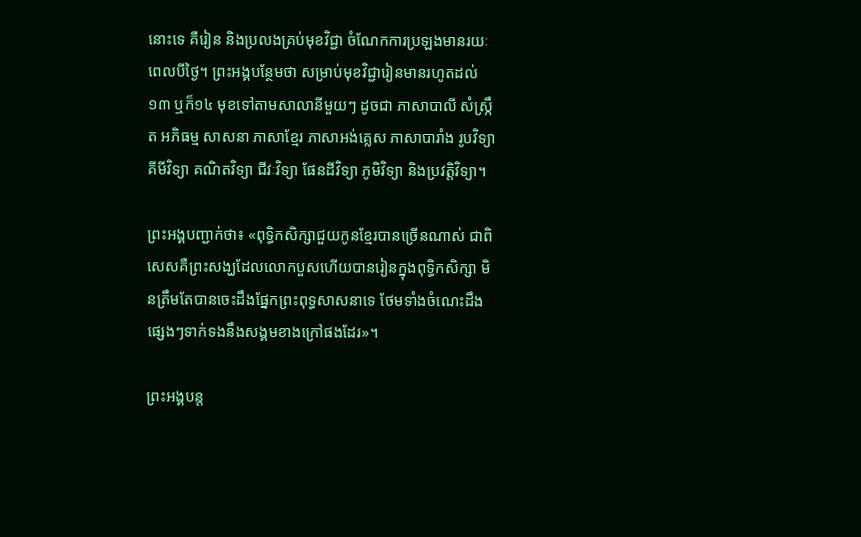នោះទេ គឺរៀន និងប្រលងគ្រប់មុខវិជ្ជា ចំណែកការប្រឡងមានរយៈពេលបីថ្ងៃ។ ព្រះអង្គបន្ថែមថា សម្រាប់មុខវិជ្ជារៀនមានរហូតដល់១៣ ឬក៏១៤ មុខទៅតាមសាលានីមួយៗ ដូចជា ភាសាបាលី សំស្ក្រឹត អភិធម្ម សាសនា ភាសាខ្មែរ ភាសាអង់គ្លេស ភាសាបារាំង រូបវិទ្យា គីមីវិទ្យា គណិតវិទ្យា ជីវៈវិទ្យា ផែនដីវិទ្យា ភូមិវិទ្យា និងប្រវត្តិវិទ្យា។

ព្រះអង្គបញ្ជាក់ថា៖ «ពុទ្ធិកសិក្សាជួយកូនខ្មែរបានច្រើនណាស់ ជាពិសេសគឺព្រះសង្ឃដែលលោកបួសហើយបានរៀនក្នុងពុទ្ធិកសិក្សា មិនត្រឹមតែបានចេះដឹងផ្នែកព្រះពុទ្ធសាសនាទេ ថែមទាំងចំណេះដឹងផ្សេងៗទាក់ទងនឹងសង្គមខាងក្រៅផងដែរ»។

ព្រះអង្គបន្ត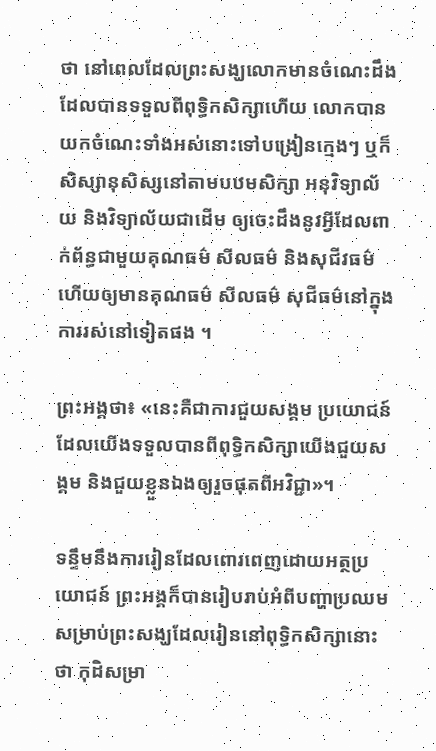ថា នៅពេលដែលព្រះសង្ឃលោកមានចំណេះដឹងដែលបានទទួលពីពុទ្ធិកសិក្សាហើយ លោកបានយកចំណេះទាំងអស់នោះទៅបង្រៀនក្មេងៗ ឬក៏សិស្សានុសិស្សនៅតាមបឋមសិក្សា អនុវិទ្យាល័យ និងវិទ្យាល័យជាដើម ឲ្យចេះដឹងនូវអ្វីដែលពាក់ព័ន្ធជាមួយគុណធម៌ សីលធម៌ និងសុជីវធម៌ ហើយឲ្យមានគុណធម៌ សីលធម៌ សុជីធម៌នៅក្នុងការរស់នៅទៀតផង ។

ព្រះអង្គថា៖ «នេះគឺជាការជួយសង្គម ប្រយោជន៍ដែលយើងទទួលបានពីពុទ្ធិកសិក្សាយើងជួយសង្គម និងជួយខ្លួនឯងឲ្យរួចផុតពីអវិជ្ជា»។

ទន្ទឹមនឹងការរៀនដែលពោរពេញដោយអត្ថប្រយោជន៍ ព្រះអង្គក៏បានរៀបរាប់អំពីបញ្ហាប្រឈមសម្រាប់ព្រះសង្ឃដែលរៀននៅពុទ្ធិកសិក្សានោះថា កុដិសម្រា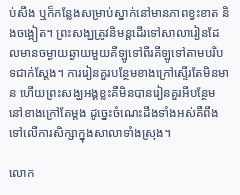ប់សឹង ឬក៏កន្លែងសម្រាប់ស្នាក់នៅមានភាពខ្វះខាត និងចង្អៀត។ ព្រះសង្ឃត្រូវនិមន្តដើរទៅសាលារៀនដែលមានចម្ងាយឆ្ងាយមួយគីឡូទៅពីរគីឡូទៅតាមបរិបទជាក់ស្តែង។ ការរៀនគួរបន្ថែមខាងក្រៅស្ទើរតែមិនមាន ហើយព្រះសង្ឃអង្គខ្លះគឺមិនបានរៀនគួរអីបន្ថែមនៅខាងក្រៅតែម្តង ដូច្នេះចំណេះដឹងទាំងអស់គឺពឹងទៅលើការសិក្សាក្នុងសាលាទាំងស្រុង។

លោក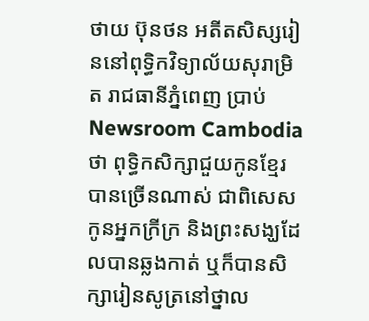ថាយ ប៊ុនថន អតីតសិស្សរៀននៅពុទ្ធិកវិទ្យាល័យសុរាម្រិត រាជធានីភ្នំពេញ ប្រាប់ Newsroom Cambodia ថា ពុទ្ធិកសិក្សាជួយកូនខ្មែរបានច្រើនណាស់ ជាពិសេសកូនអ្នកក្រីក្រ និងព្រះសង្ឃដែលបានឆ្លងកាត់ ឬក៏បានសិក្សារៀនសូត្រនៅថ្នាល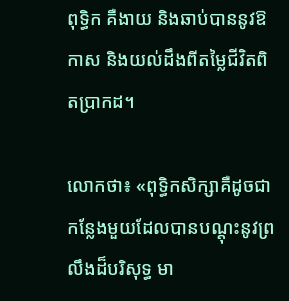ពុទ្ធិក គឺងាយ និងឆាប់បាននូវឱកាស និងយល់ដឹងពីតម្លៃជីវិតពិតប្រាកដ។

លោកថា៖ «ពុទ្ធិកសិក្សាគឺដូចជាកន្លែងមួយដែលបានបណ្តុះនូវព្រលឹងដ៏បរិសុទ្ធ មា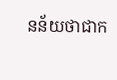នន័យថាជាក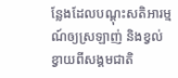ន្លែងដែលបណ្ដុះសតិអារម្មណ៍ឲ្យស្រឡាញ់ និងខ្វល់ខ្វាយពីសង្គមជាតិ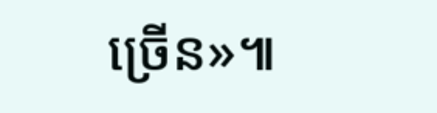ច្រើន»៕